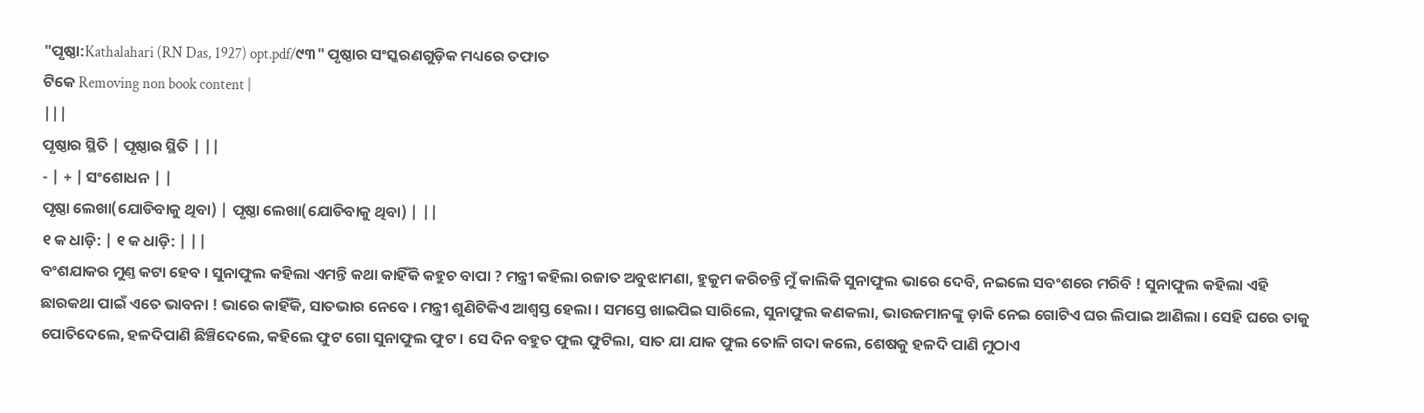"ପୃଷ୍ଠା:Kathalahari (RN Das, 1927) opt.pdf/୯୩" ପୃଷ୍ଠାର ସଂସ୍କରଣଗୁଡ଼ିକ ମଧ୍ୟରେ ତଫାତ
ଟିକେ Removing non book content |
|||
ପୃଷ୍ଠାର ସ୍ଥିତି | ପୃଷ୍ଠାର ସ୍ଥିତି | ||
- | + | ସଂଶୋଧନ | |
ପୃଷ୍ଠା ଲେଖା(ଯୋଡିବାକୁ ଥିବା) | ପୃଷ୍ଠା ଲେଖା(ଯୋଡିବାକୁ ଥିବା) | ||
୧ କ ଧାଡ଼ି: | ୧ କ ଧାଡ଼ି: | ||
ବଂଶଯାକର ମୁଣ୍ତ କଟା ହେବ । ସୁନାଫୁଲ କହିଲା ଏମନ୍ତି କଥା କାହିଁକି କହୁଚ ବାପା ? ମନ୍ତ୍ରୀ କହିଲା ରଜାତ ଅବୁଝାମଣା, ହୁକୁମ କରିଚନ୍ତି ମୁଁ କାଲିକି ସୁନାଫୁଲ ଭାରେ ଦେବି, ନଇଲେ ସବଂଶରେ ମରିବି ! ସୁନାଫୁଲ କହିଲା ଏହି ଛାରକଥା ପାଇଁ ଏତେ ଭାବନା ! ଭାରେ କାହିଁକି, ସାତଭାର ନେବେ । ମନ୍ତ୍ରୀ ଶୁଣିଟିକିଏ ଆଶ୍ୱସ୍ତ ହେଲା । ସମସ୍ତେ ଖାଇପିଇ ସାରିଲେ, ସୁନାଫୁଲ କଣକଲା, ଭାଉଜମାନଙ୍କୁ ଡ଼ାକି ନେଇ ଗୋଟିଏ ଘର ଲିପାଇ ଆଣିଲା । ସେହି ଘରେ ତାକୁ ପୋତିଦେଲେ, ହଳଦିପାଣି ଛିଞ୍ଚିଦେଲେ, କହିଲେ ଫୁଟ ଗୋ ସୁନାଫୁଲ ଫୁଟ । ସେ ଦିନ ବହୁତ ଫୁଲ ଫୁଟିଲା, ସାତ ଯା ଯାକ ଫୁଲ ତୋଳି ଗଦା କଲେ, ଶେଷକୁ ହଳଦି ପାଣି ମୁଠାଏ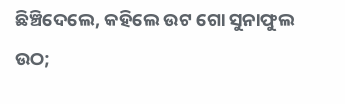ଛିଞ୍ଚିଦେଲେ, କହିଲେ ଉଟ ଗୋ ସୁନାଫୁଲ ଉଠ;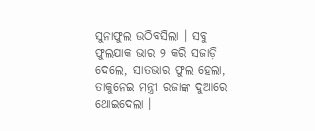ସୁନାଫୁଲ ଉଠିବସିଲା । ସବୁ ଫୁଲଯାକ ଭାର ୨ କରି ସଜାଡ଼ି ଦେଲେ, ସାତଭାର ଫୁଲ ହେଲା, ତାକୁନେଇ ମନ୍ତ୍ରୀ ରଜାଙ୍କ ଦୁଆରେ ଥୋଇଦେଲା ।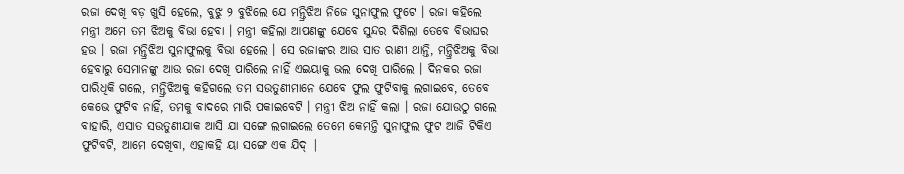ରଜା ଦେଖି ବଡ଼ ଖୁସି ହେଲେ, ବୁଝୁ ୨ ବୁଝିଲେ ଯେ ମନ୍ତ୍ରିଝିଅ ନିଜେ ସୁନାଫୁଲ ଫୁଟେ । ରଜା କହିଲେ ମନ୍ତ୍ରୀ ଅମେ ତମ ଝିଅକୁ ବିଭା ହେବା । ମନ୍ତ୍ରୀ କହିଲା ଆପଣଙ୍କୁ ଯେବେ ସୁନ୍ଦର ଦିଶିଲା ତେବେ ବିଭାଘର ହଉ । ରଜା ମନ୍ତ୍ରିଝିଅ ସୁନାଫୁଲକୁ ବିଭା ହେଲେ । ସେ ରଜାଙ୍କର ଆଉ ସାତ ରାଣୀ ଥାନ୍ତି, ମନ୍ତ୍ରିଝିଅକୁ ବିଭା ହେବାରୁ ସେମାନଙ୍କୁ ଆଉ ରଜା ଦେଖି ପାରିଲେ ନାହିଁ ଏଇୟାକୁ ଭଲ ଦେଖି ପାରିଲେ । ଦିନକର ରଜା ପାରିଧିକି ଗଲେ, ମନ୍ତ୍ରିଝିଅକୁ କହିଗଲେ ତମ ସଉତୁଣୀମାନେ ଯେବେ ଫୁଲ ଫୁଟିବାକୁ ଲଗାଇବେ, ତେବେ କେଭେ ଫୁଟିବ ନାହିଁ, ତମକୁ ବାଦରେ ମାରି ପକାଇବେଟି । ମନ୍ତ୍ରୀ ଝିଅ ନାହିଁ କଲା । ରଜା ଯୋଉଠୁ ଗଲେ ବାହାରି, ଏସାତ ସଉତୁଣୀଯାକ ଆସି ଯା ସଙ୍ଗେ ଲଗାଇଲେ ତେମେ କେମନ୍ତି ସୁନାଫୁଲ ଫୁଟ ଆଜି ଟିକିଏ ଫୁଟିବଟି, ଆମେ ଦେଖିବା, ଏହାକହି ୟା ସଙ୍ଗେ ଏକ ଯିଦ୍ |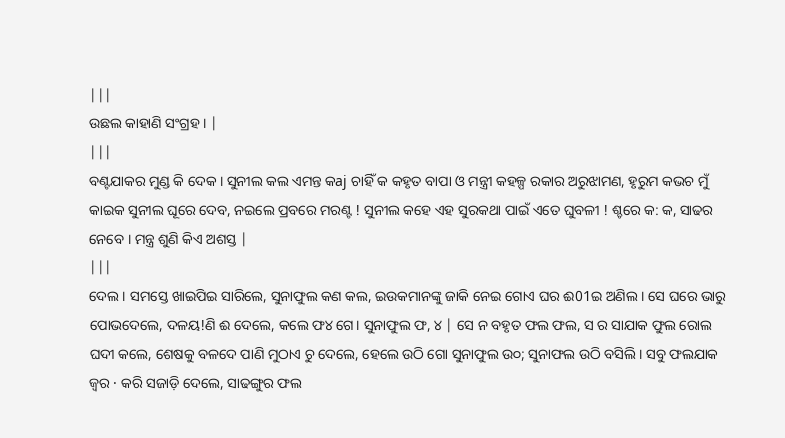|||
ଉଛଲ କାହାଣି ସଂଗ୍ରହ । |
|||
ବଣ୍ଟଯାକର ମୁଣ୍ଡ କି ଦେକ । ସୁନୀଲ କଲ ଏମନ୍ତ କaj ଚାହିଁ କ କହୃତ ବାପା ଓ ମନ୍ତ୍ରୀ କହଳ୍ପ ରକାର ଅରୁଝାମଣ, ହୃରୁମ କଭଚ ମୁଁ କାଇକ ସୁନୀଲ ଘୂରେ ଦେବ, ନଇଲେ ପ୍ରବରେ ମରଣ୍ଟ ! ସୁନୀଲ କହେ ଏହ ସୁରକଥା ପାଇଁ ଏତେ ଘୁବଳୀ ! ଶ୍ଚରେ କ: କ, ସାଢର ନେବେ । ମନ୍ତ୍ର ଶୁଣି କିଏ ଅଶସ୍ତ |
|||
ଦେଲ । ସମସ୍ତେ ଖାଇପିଇ ସାରିଲେ, ସୁନାଫୁଲ କଣ କଲ, ଇଉକମାନଙ୍କୁ ଜାକି ନେଇ ଗୋଏ ଘର ଈ01ଇ ଅଣିଲ । ସେ ଘରେ ଭାରୁ ପୋଭଦେଲେ, ଦଳୟ!ଣି ଈ ଦେଲେ, କଲେ ଫ୪ ଗେ। ସୁନାଫୁଲ ଫ, ୪ | ସେ ନ ବହୃତ ଫଲ ଫଲ, ସ ର ସାଯାକ ଫୁଲ ରୋଲ ଘଦୀ କଲେ, ଶେଷକୁ ବଳଦେ ପାଣି ମୁଠାଏ ଚୁ ଦେଲେ, ହେଲେ ଉଠି ଗୋ ସୁନାଫୁଲ ଉ୦; ସୁନାଫଲ ଉଠି ବସିଲି । ସବୁ ଫଲଯାକ ଜ୍ବର · କରି ସଜାଡ଼ି ଦେଲେ, ସାଢଙ୍ଗୁର ଫଲ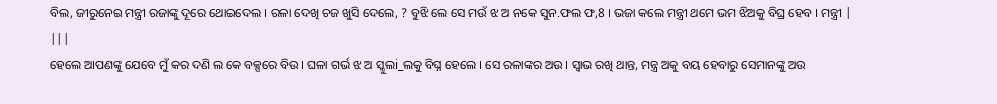ବିଲ, ଜୀରୁନେଇ ମନ୍ତ୍ରୀ ରଜାଙ୍କୁ ଦୂରେ ଥୋଇଦେଲ । ରଳା ଦେଖି ଚଜ ଖୁସି ଦେଲେ, ? ବୁଝି ଲେ ସେ ମଉଁ ଝ ଅ ନକେ ସୁନ.ଫଲ ଫ,8 । ଭଜା କଲେ ମନ୍ତ୍ରୀ ଥମେ ଭମ ଝିଅକୁ ବିଘ୍ର ହେବ । ମନ୍ତ୍ରୀ |
|||
ହେଲେ ଆପଣଙ୍କୁ ଯେବେ ମୁଁ କର ଦଣି ଲ କେ ବକ୍ସରେ ବିଉ । ଘଳା ଗର୍ଭ ଝ ଅ ସ୍କୁଲi_ଲକୁ ବିଘ୍ନ ହେଲେ । ସେ ରଳାଙ୍କର ଅଉ । ସ୍ୱାଭ ରଖି ଥାନ୍ତ, ମନ୍ତ୍ର ଅକୁ ବୟ ହେବାରୁ ସେମାନଙ୍କୁ ଅଉ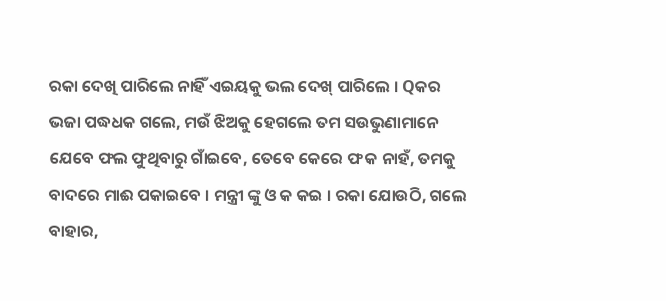ରକା ଦେଖି ପାରିଲେ ନାହିଁ ଏଇୟକୁ ଭଲ ଦେଖ୍ ପାରିଲେ । Qକର ଭଜା ପଦ୍ଧଧକ ଗଲେ, ମଉଁ ଝିଅକୁ ହେଗଲେ ତମ ସଉଭୁଣାମାନେ ଯେବେ ଫଲ ଫୁଥିବାରୁ ଗାଁଇବେ, ତେବେ କେରେ ଫ କ ନାହଁ, ତମକୁ ବାଦରେ ମାଈ ପକାଇବେ । ମନ୍ତ୍ରୀ ଙ୍କୁ ଓ କ କଇ । ରକା ଯୋଉଠି, ଗଲେ ବାହାର,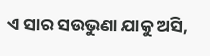ଏ ସାର ସଉଭୁଣା ଯାକୁ ଅସି,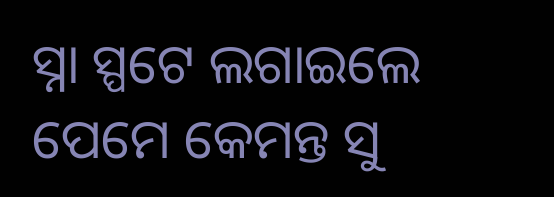ସ୍ନା ସ୍ପଟେ ଲଗାଇଲେ ପେମେ କେମନ୍ତ ସୁ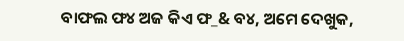ବାଫଲ ଫ୪ ଅଜ କିଏ ଫ_& ବ୪, ଅମେ ଦେଖୁକ,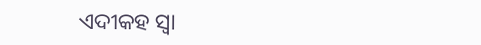ଏଦୀକହ ସ୍ବା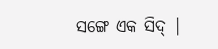ସଙ୍ଗେ ଏକ ସିଦ୍ |